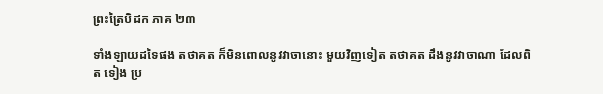ព្រះត្រៃបិដក ភាគ ២៣

ទាំងឡាយដទៃផង តថាគត ក៏មិនពោលនូវវាចានោះ មួយវិញទៀត តថាគត ដឹងនូវវាចាណា ដែលពិត ទៀង ប្រ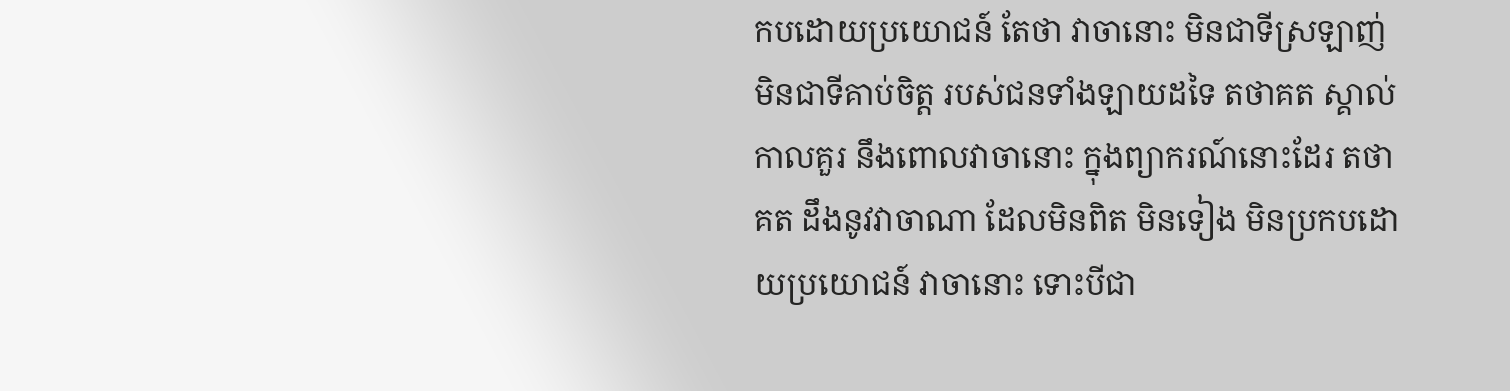កបដោយប្រយោជន៍ តែថា វាចានោះ មិនជាទីស្រឡាញ់ មិនជាទីគាប់ចិត្ត របស់ជនទាំងឡាយដទៃ តថាគត ស្គាល់កាលគួរ នឹងពោលវាចានោះ ក្នុងព្យាករណ៍នោះដែរ តថាគត ដឹងនូវវាចាណា ដែលមិនពិត មិនទៀង មិនប្រកបដោយប្រយោជន៍ វាចានោះ ទោះបីជា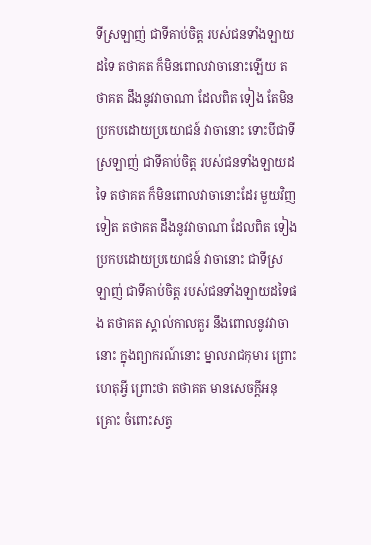ទីស្រឡាញ់ ជាទីគាប់ចិត្ត របស់ជនទាំងឡាយដទៃ តថាគត ក៏មិនពោលវាចានោះឡើយ តថាគត ដឹងនូវវាចាណា ដែលពិត ទៀង តែមិនប្រកបដោយប្រយោជន៍ វាចានោះ ទោះបីជាទីស្រឡាញ់ ជាទីគាប់ចិត្ត របស់ជនទាំងឡាយដទៃ តថាគត ក៏មិនពោលវាចានោះដែរ មួយវិញទៀត តថាគត ដឹងនូវវាចាណា ដែលពិត ទៀង ប្រកបដោយប្រយោជន៍ វាចានោះ ជាទីស្រឡាញ់ ជាទីគាប់ចិត្ត របស់ជនទាំងឡាយដទៃផង តថាគត ស្គាល់កាលគួរ នឹងពោលនូវវាចានោះ ក្នុងព្យាករណ៍នោះ ម្នាលរាជកុមារ ព្រោះហេតុអ្វី ព្រោះថា តថាគត មានសេចក្តីអនុគ្រោះ ចំពោះសត្វ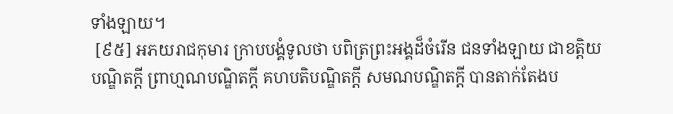ទាំងឡាយ។
 [៩៥] អភយរាជកុមារ ក្រាបបង្គំទូលថា បពិត្រព្រះអង្គដ៏ចំរើន ជនទាំងឡាយ ជាខត្តិយបណ្ឌិតក្តី ព្រាហ្មណបណ្ឌិតក្តី គហបតិបណ្ឌិតក្តី សមណបណ្ឌិតក្តី បានតាក់តែងប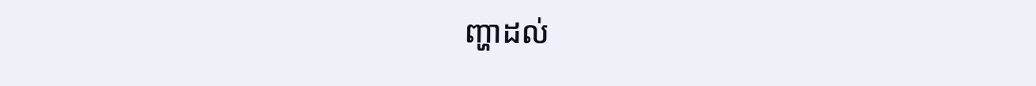ញ្ហាដល់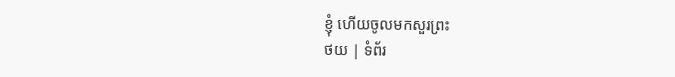ខ្ញុំ ហើយចូលមកសួរព្រះ
ថយ | ទំព័រ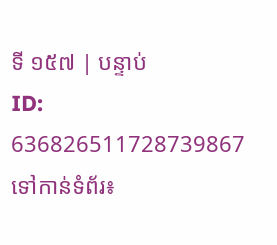ទី ១៥៧ | បន្ទាប់
ID: 636826511728739867
ទៅកាន់ទំព័រ៖